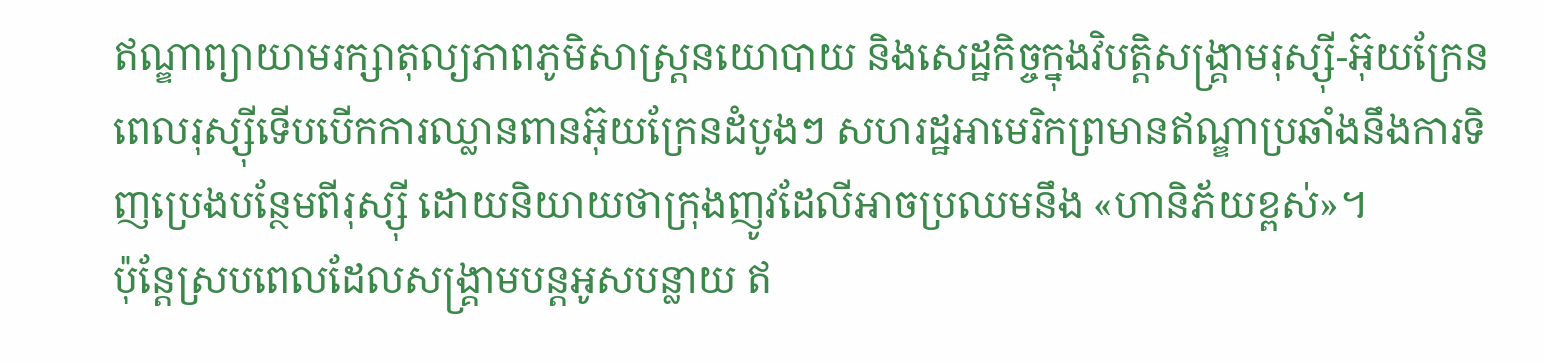ឥណ្ឌាព្យាយាមរក្សាតុល្យភាពភូមិសាស្ត្រនយោបាយ និងសេដ្ឋកិច្ចក្នុងវិបត្តិសង្រ្គាមរុស្ស៊ី-អ៊ុយក្រែន
ពេលរុស្ស៊ីទើបបើកការឈ្លានពានអ៊ុយក្រែនដំបូងៗ សហរដ្ឋអាមេរិកព្រមានឥណ្ឌាប្រឆាំងនឹងការទិញប្រេងបន្ថែមពីរុស្ស៊ី ដោយនិយាយថាក្រុងញូវដែលីអាចប្រឈមនឹង «ហានិភ័យខ្ពស់»។
ប៉ុន្តែស្របពេលដែលសង្រ្គាមបន្តអូសបន្លាយ ឥ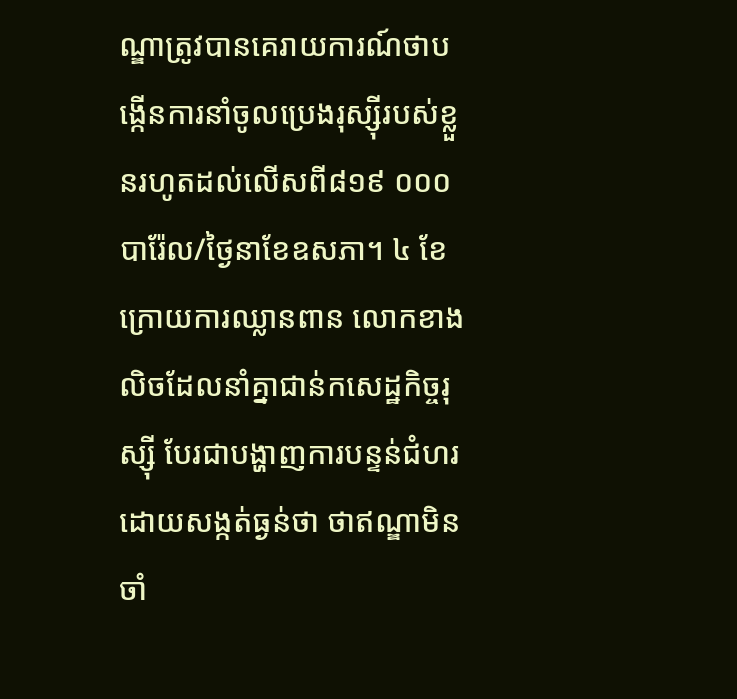ណ្ឌាត្រូវបានគេរាយការណ៍ថាបង្កើនការនាំចូលប្រេងរុស្ស៊ីរបស់ខ្លួនរហូតដល់លើសពី៨១៩ ០០០បារ៉ែល/ថ្ងៃនាខែឧសភា។ ៤ ខែក្រោយការឈ្លានពាន លោកខាងលិចដែលនាំគ្នាជាន់កសេដ្ឋកិច្ចរុស្ស៊ី បែរជាបង្ហាញការបន្ទន់ជំហរ ដោយសង្កត់ធ្ងន់ថា ថាឥណ្ឌាមិនចាំ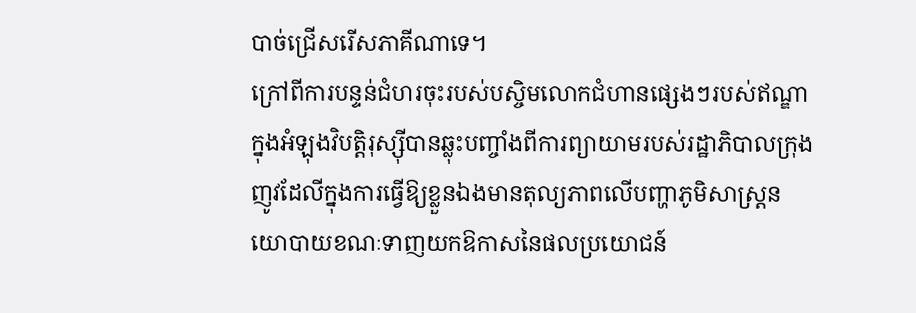បាច់ជ្រើសរើសភាគីណាទេ។
ក្រៅពីការបន្ទន់ជំហរចុះរបស់បស្ចិមលោកជំហានផ្សេងៗរបស់ឥណ្ឌាក្នុងអំឡុងវិបត្តិរុស្ស៊ីបានឆ្លុះបញ្ចាំងពីការព្យាយាមរបស់រដ្ឋាភិបាលក្រុងញូវដែលីក្នុងការធ្វើឱ្យខ្លួនឯងមានតុល្យភាពលើបញ្ហាភូមិសាស្រ្តនយោបាយខណៈទាញយកឱកាសនៃផលប្រយោជន៍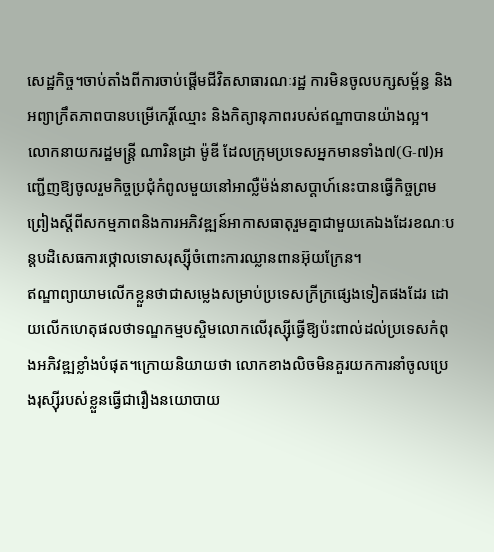សេដ្ឋកិច្ច។ចាប់តាំងពីការចាប់ផ្តើមជីវិតសាធារណៈរដ្ឋ ការមិនចូលបក្សសម្ព័ន្ធ និងអព្យាក្រឹតភាពបានបម្រើកេរ្តិ៍ឈ្មោះ និងកិត្យានុភាពរបស់ឥណ្ឌាបានយ៉ាងល្អ។
លោកនាយករដ្ឋមន្រ្តី ណារិនដ្រា ម៉ូឌី ដែលក្រុមប្រទេសអ្នកមានទាំង៧(G-៧)អញ្ជើញឱ្យចូលរួមកិច្ចប្រជុំកំពូលមួយនៅអាល្លឺម៉ង់នាសប្តាហ៍នេះបានធ្វើកិច្ចព្រមព្រៀងស្តីពីសកម្មភាពនិងការអភិវឌ្ឍន៍អាកាសធាតុរួមគ្នាជាមួយគេឯងដែរខណៈបន្តបដិសេធការថ្កោលទោសរុស្ស៊ីចំពោះការឈ្លានពានអ៊ុយក្រែន។
ឥណ្ឌាព្យាយាមលើកខ្លួនថាជាសម្លេងសម្រាប់ប្រទេសក្រីក្រផ្សេងទៀតផងដែរ ដោយលើកហេតុផលថាទណ្ឌកម្មបស្ចិមលោកលើរុស្ស៊ីធ្វើឱ្យប៉ះពាល់ដល់ប្រទេសកំពុងអភិវឌ្ឍខ្លាំងបំផុត។ក្រោយនិយាយថា លោកខាងលិចមិនគួរយកការនាំចូលប្រេងរុស្ស៊ីរបស់ខ្លួនធ្វើជារឿងនយោបាយ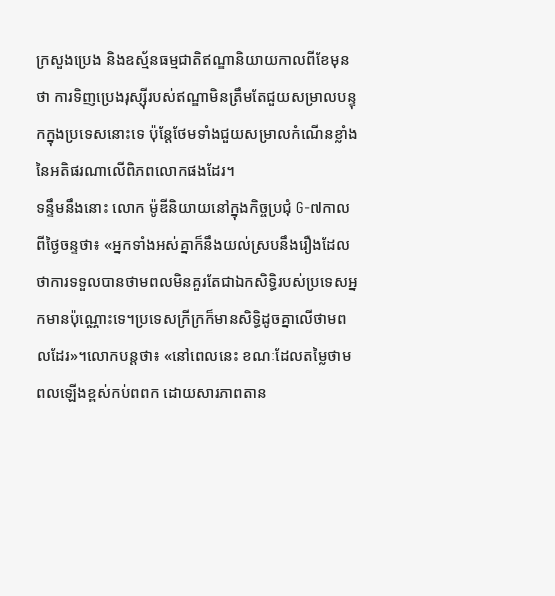ក្រសួងប្រេង និងឧស្ម័នធម្មជាតិឥណ្ឌានិយាយកាលពីខែមុនថា ការទិញប្រេងរុស្ស៊ីរបស់ឥណ្ឌាមិនត្រឹមតែជួយសម្រាលបន្ទុកក្នុងប្រទេសនោះទេ ប៉ុន្តែថែមទាំងជួយសម្រាលកំណើនខ្លាំងនៃអតិផរណាលើពិភពលោកផងដែរ។
ទន្ទឹមនឹងនោះ លោក ម៉ូឌីនិយាយនៅក្នុងកិច្ចប្រជុំ G-៧កាលពីថ្ងៃចន្ទថា៖ «អ្នកទាំងអស់គ្នាក៏នឹងយល់ស្របនឹងរឿងដែលថាការទទួលបានថាមពលមិនគួរតែជាឯកសិទ្ធិរបស់ប្រទេសអ្នកមានប៉ុណ្ណោះទេ។ប្រទេសក្រីក្រក៏មានសិទ្ធិដូចគ្នាលើថាមពលដែរ»។លោកបន្តថា៖ «នៅពេលនេះ ខណៈដែលតម្លៃថាមពលឡើងខ្ពស់កប់ពពក ដោយសារភាពតាន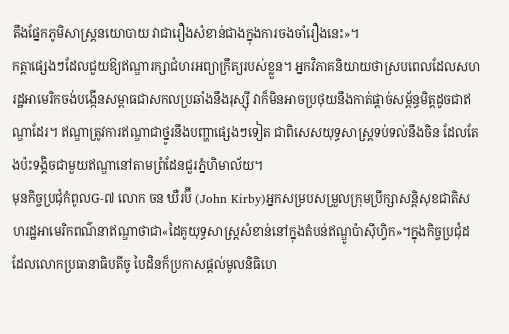តឹងផ្នែកភូមិសាស្ត្រនយោបាយ វាជារឿងសំខាន់ជាងក្នុងការចងចាំរឿងនេះ»។
កត្តាផ្សេងៗដែលជួយឱ្យឥណ្ឌារក្សាជំហរអព្យាក្រឹត្យរបស់ខ្លួន។ អ្នកវិភាគនិយាយថាស្របពេលដែលសហរដ្ឋអាមេរិកចង់បង្កើនសម្ពាធជាសកលប្រឆាំងនឹងរុស្ស៊ី វាក៏មិនអាចប្រថុយនឹងកាត់ផ្ដាច់សម្ព័ន្ធមិត្តដូចជាឥណ្ឌាដែរ។ ឥណ្ឌាត្រូវការឥណ្ឌាជាថ្នូរនឹងបញ្ហាផ្សេងៗទៀត ជាពិសេសយុទ្ធសាស្ត្រទប់ទល់នឹងចិន ដែលតែងប៉ះទង្គិចជាមួយឥណ្ឌានៅតាមព្រំដែនជួរភ្នំហិមាល័យ។
មុនកិច្ចប្រជុំកំពូលG-៧ លោក ចន ឃឺរប៊ី (John Kirby)អ្នកសម្របសម្រួលក្រុមប្រឹក្សាសន្តិសុខជាតិសហរដ្ឋអាមេរិកពណ៌នាឥណ្ឌាថាជា«ដៃគូយុទ្ធសាស្ត្រសំខាន់នៅក្នុងតំបន់ឥណ្ឌូប៉ាស៊ីហ្វិក»។ក្នុងកិច្ចប្រជុំដដែលលោកប្រធានាធិបតីចូ បៃដិនក៏ប្រកាសផ្តល់មូលនិធិហេ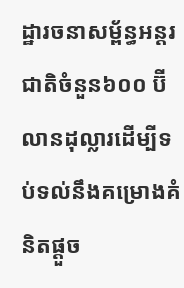ដ្ឋារចនាសម្ព័ន្ធអន្តរជាតិចំនួន៦០០ ប៊ីលានដុល្លារដើម្បីទប់ទល់នឹងគម្រោងគំនិតផ្តួច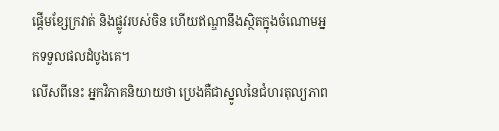ផ្តើមខ្សែក្រវាត់ និងផ្លូវរបស់ចិន ហើយឥណ្ឌានឹងស្ថិតក្នុងចំណោមអ្នកទទួលផលដំបូងគេ។
លើសពីនេះ អ្នកវិភាគនិយាយថា ប្រេងគឺជាស្នូលនៃជំហរតុល្យភាព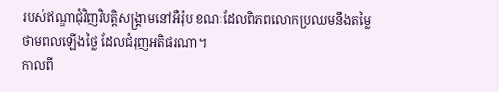របស់ឥណ្ឌាជុំវិញវិបត្តិសង្រ្គាមនៅអឺរ៉ុប ខណៈដែលពិភពលោកប្រឈមនឹងតម្លៃថាមពលឡើងថ្លៃ ដែលជំរុញអតិផរណា។
កាលពី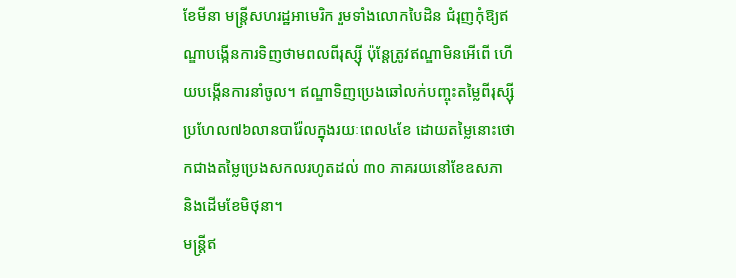ខែមីនា មន្ត្រីសហរដ្ឋអាមេរិក រួមទាំងលោកបៃដិន ជំរុញកុំឱ្យឥណ្ឌាបង្កើនការទិញថាមពលពីរុស្ស៊ី ប៉ុន្តែត្រូវឥណ្ឌាមិនអើពើ ហើយបង្កើនការនាំចូល។ ឥណ្ឌាទិញប្រេងឆៅលក់បញ្ចុះតម្លៃពីរុស្ស៊ីប្រហែល៧៦លានបារ៉ែលក្នុងរយៈពេល៤ខែ ដោយតម្លៃនោះថោកជាងតម្លៃប្រេងសកលរហូតដល់ ៣០ ភាគរយនៅខែឧសភា និងដើមខែមិថុនា។
មន្ត្រីឥ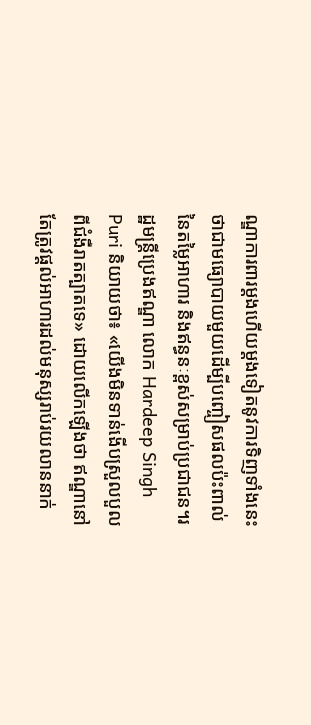ណ្ឌាការពារម្តងហើយម្តងទៀតនូវការទិញទាំងនេះថាជាមធ្យោបាយមួយដើម្បីបញ្ចៀសផលប៉ះពាល់នៃតម្លៃអាហារ និងឥន្ធនៈខ្ពស់សម្រាប់ប្រជាជន។រដ្ឋមន្ត្រីប្រេងឥណ្ឌា លោក Hardeep Singh Puri និយាយថា៖ «យើងមិនទាន់ងើបស្រួលបួលពីជំងឺរាតត្បាតទេ» ដោយលើកឡើងថា ឥណ្ឌានៅតែត្រូវផ្ដល់អាហារដល់មនុស្សរាប់រយលាននាក់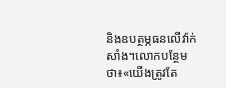និងឧបត្ថម្ភធនលើវ៉ាក់សាំង។លោកបន្ថែមថា៖«យើងត្រូវតែ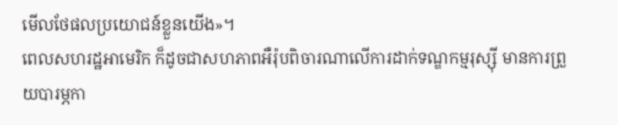មើលថែផលប្រយោជន៍ខ្លួនយើង»។
ពេលសហរដ្ឋអាមេរិក ក៏ដូចជាសហភាពអឺរ៉ុបពិចារណាលើការដាក់ទណ្ឌកម្មរុស្ស៊ី មានការព្រួយបារម្ភកា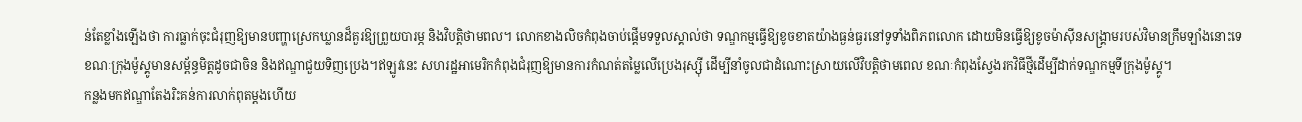ន់តែខ្លាំងឡើងថា ការធ្លាក់ចុះជំរុញឱ្យមានបញ្ហាស្រេកឃ្លានដ៏គួរឱ្យព្រួយបារម្ភ និងវិបត្តិថាមពល។ លោកខាងលិចកំពុងចាប់ផ្តើមទទួលស្គាល់ថា ទណ្ឌកម្មធ្វើឱ្យខូចខាតយ៉ាងធ្ងន់ធ្ងរនៅទូទាំងពិភពលោក ដោយមិនធ្វើឱ្យខូចម៉ាស៊ីនសង្រ្គាមរបស់វិមានក្រឹមឡាំងនោះទេ ខណៈក្រុងម៉ូស្គូមានសម្ព័ន្ធមិត្តដូចជាចិន និងឥណ្ឌាជួយទិញប្រេង។ឥឡូវនេះ សហរដ្ឋអាមេរិកកំពុងជំរុញឱ្យមានការកំណត់តម្លៃលើប្រេងរុស្ស៊ី ដើម្បីនាំចូលជាដំណោះស្រាយលើវិបត្តិថាមពេល ខណៈកំពុងស្វែងរកវិធីថ្មីដើម្បីដាក់ទណ្ឌកម្មទីក្រុងម៉ូស្គូ។
កន្លងមកឥណ្ឌាតែងរិះគន់ការលាក់ពុតម្តងហើយ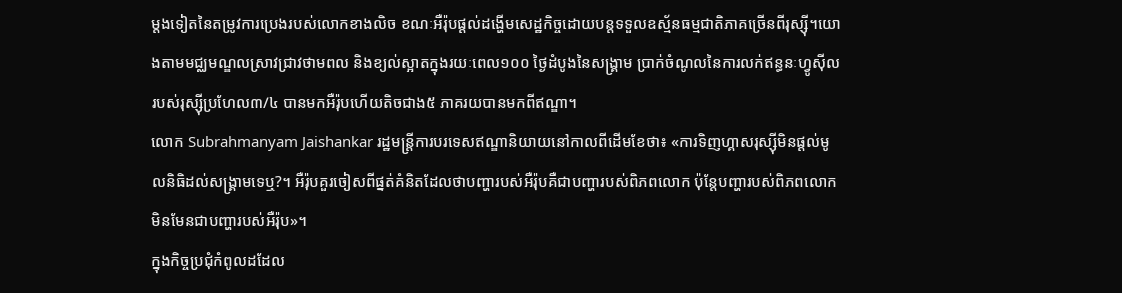ម្តងទៀតនៃតម្រូវការប្រេងរបស់លោកខាងលិច ខណៈអឺរ៉ុបផ្ដល់ដង្ហើមសេដ្ឋកិច្ចដោយបន្តទទួលឧស្ម័នធម្មជាតិភាគច្រើនពីរុស្ស៊ី។យោងតាមមជ្ឈមណ្ឌលស្រាវជ្រាវថាមពល និងខ្យល់ស្អាតក្នុងរយៈពេល១០០ ថ្ងៃដំបូងនៃសង្រ្គាម ប្រាក់ចំណូលនៃការលក់ឥន្ធនៈហ្វូស៊ីលរបស់រុស្ស៊ីប្រហែល៣/៤ បានមកអឺរ៉ុបហើយតិចជាង៥ ភាគរយបានមកពីឥណ្ឌា។
លោក Subrahmanyam Jaishankar រដ្ឋមន្ត្រីការបរទេសឥណ្ឌានិយាយនៅកាលពីដើមខែថា៖ «ការទិញហ្គាសរុស្ស៊ីមិនផ្ដល់មូលនិធិដល់សង្រ្គាមទេឬ?។ អឺរ៉ុបគួរចៀសពីផ្នត់គំនិតដែលថាបញ្ហារបស់អឺរ៉ុបគឺជាបញ្ហារបស់ពិភពលោក ប៉ុន្តែបញ្ហារបស់ពិភពលោកមិនមែនជាបញ្ហារបស់អឺរ៉ុប»។
ក្នុងកិច្ចប្រជុំកំពូលដដែល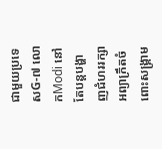ជាមួយប្រទេសG-៧ លោកModi នៅតែបន្តបង្ហាញជំហររក្សាអព្យាក្រឹតចំពោះសង្គ្រាម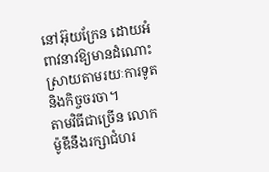នៅអ៊ុយក្រែន ដោយអំពាវនាវឱ្យមានដំណោះស្រាយតាមរយៈការទូត និងកិច្ចចរចា។
តាមវិធីជាច្រើន លោកម៉ូឌីនឹងរក្សាជំហរ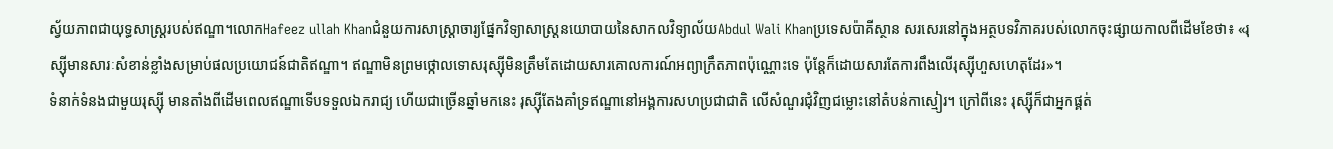ស្វ័យភាពជាយុទ្ធសាស្ត្ររបស់ឥណ្ឌា។លោកHafeez ullah Khanជំនួយការសាស្រ្តាចារ្យផ្នែកវិទ្យាសាស្ត្រនយោបាយនៃសាកលវិទ្យាល័យAbdul Wali Khanប្រទេសប៉ាគីស្ថាន សរសេរនៅក្នុងអត្ថបទវិភាគរបស់លោកចុះផ្សាយកាលពីដើមខែថា៖ «រុស្ស៊ីមានសារៈសំខាន់ខ្លាំងសម្រាប់ផលប្រយោជន៍ជាតិឥណ្ឌា។ ឥណ្ឌាមិនព្រមថ្កោលទោសរុស្ស៊ីមិនត្រឹមតែដោយសារគោលការណ៍អព្យាក្រឹតភាពប៉ុណ្ណោះទេ ប៉ុន្តែក៏ដោយសារតែការពឹងលើរុស្ស៊ីហួសហេតុដែរ»។
ទំនាក់ទំនងជាមួយរុស្ស៊ី មានតាំងពីដើមពេលឥណ្ឌាទើបទទួលឯករាជ្យ ហើយជាច្រើនឆ្នាំមកនេះ រុស្ស៊ីតែងគាំទ្រឥណ្ឌានៅអង្គការសហប្រជាជាតិ លើសំណួរជុំវិញជម្លោះនៅតំបន់កាស្មៀរ។ ក្រៅពីនេះ រុស្ស៊ីក៏ជាអ្នកផ្គត់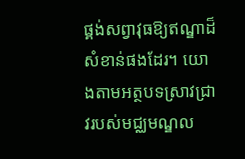ផ្គង់សព្វាវុធឱ្យឥណ្ឌាដ៏សំខាន់ផងដែរ។ យោងតាមអត្ថបទស្រាវជ្រាវរបស់មជ្ឈមណ្ឌល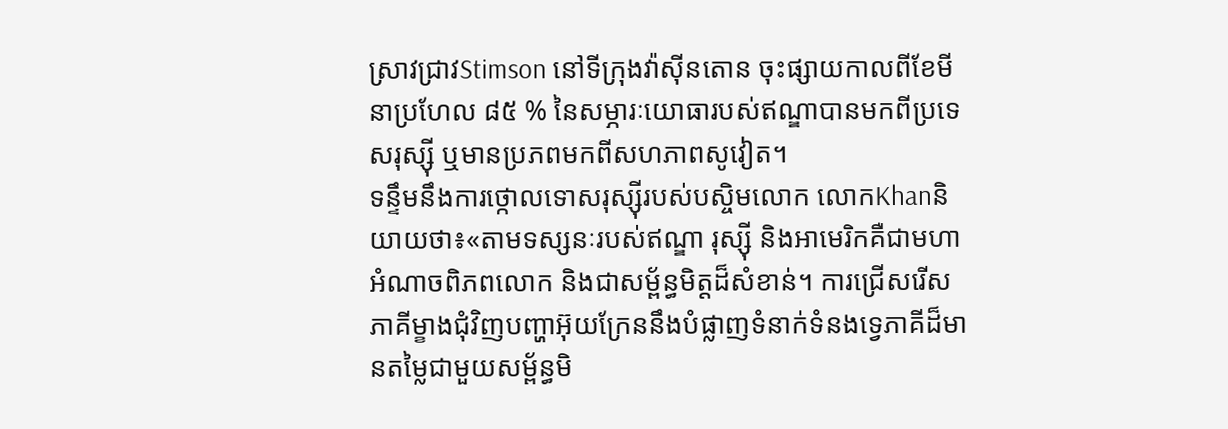ស្រាវជ្រាវStimson នៅទីក្រុងវ៉ាស៊ីនតោន ចុះផ្សាយកាលពីខែមីនាប្រហែល ៨៥ % នៃសម្ភារៈយោធារបស់ឥណ្ឌាបានមកពីប្រទេសរុស្ស៊ី ឬមានប្រភពមកពីសហភាពសូវៀត។
ទន្ទឹមនឹងការថ្កោលទោសរុស្ស៊ីរបស់បស្ចិមលោក លោកKhanនិយាយថា៖«តាមទស្សនៈរបស់ឥណ្ឌា រុស្ស៊ី និងអាមេរិកគឺជាមហាអំណាចពិភពលោក និងជាសម្ព័ន្ធមិត្តដ៏សំខាន់។ ការជ្រើសរើសភាគីម្ខាងជុំវិញបញ្ហាអ៊ុយក្រែននឹងបំផ្លាញទំនាក់ទំនងទ្វេភាគីដ៏មានតម្លៃជាមួយសម្ព័ន្ធមិ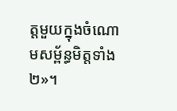ត្តមួយក្នុងចំណោមសម្ព័ន្ធមិត្តទាំង២»។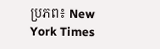ប្រភព៖ New York Times